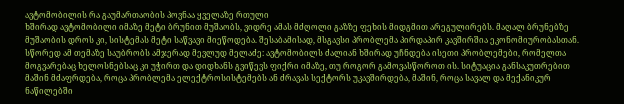ავტომობილის რა გაუმართაობის პოვნაა ყველაზე რთული
ხშირად ავტომობილი იმაზე მეტი ბრუნით მუშაობს, ვიდრე ამას მძღოლი გაზზე ფეხის მიდგმით არეგულირებს. მაღალ ბრუნებზე მუშაობის დროს კი, სისტემას მეტი საწვავი მიეწოდება. შესაბამისად, მსგავსი პრობლემა პირდაპირ კავშირშია ეკონომიურობასთან. სწორედ ამ თემაზე საუბრობს ამჯერად მევლუდ მელაძე: ავტომობილს ძალიან ხშირად უჩნდება ისეთი პრობლემები, რომელთა მოგვარებაც ხელოსნებსაც კი უჭირთ და დიდხანს გვიწევს ფიქრი იმაზე, თუ როგორ გამოვასწოროთ ის. სიტუაცია განსაკუთრებით მაშინ მძაფრდება, როცა პრობლემა ელექტროსისტემებს ან ძრავას სექტორს უკავშირდება, მაშინ, როცა სავალ და მექანიკურ ნაწილებში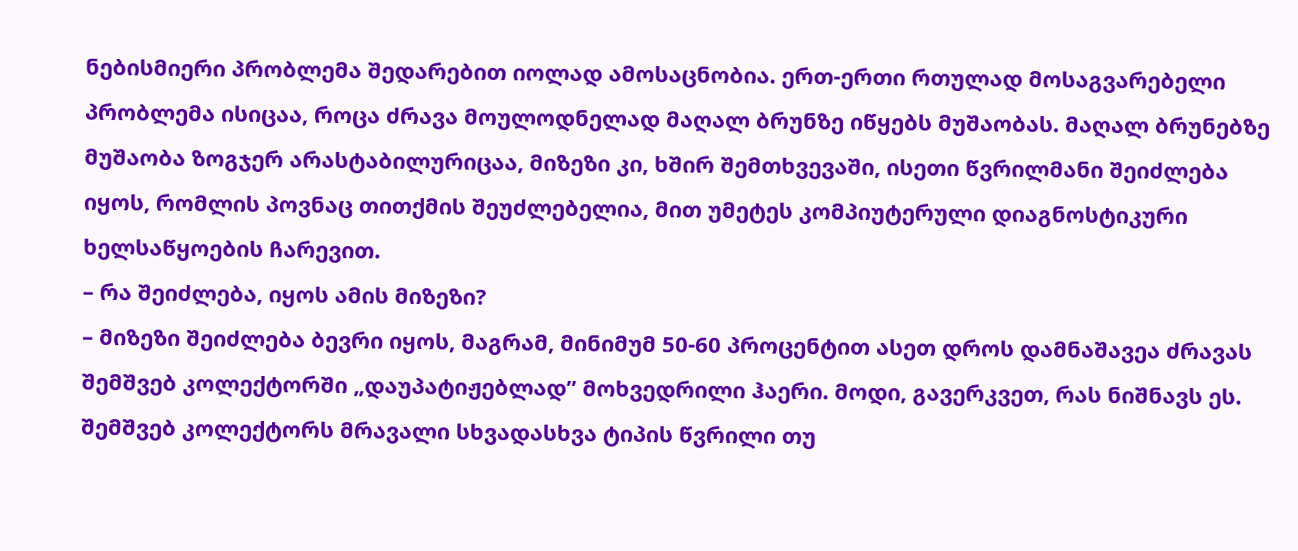ნებისმიერი პრობლემა შედარებით იოლად ამოსაცნობია. ერთ-ერთი რთულად მოსაგვარებელი პრობლემა ისიცაა, როცა ძრავა მოულოდნელად მაღალ ბრუნზე იწყებს მუშაობას. მაღალ ბრუნებზე მუშაობა ზოგჯერ არასტაბილურიცაა, მიზეზი კი, ხშირ შემთხვევაში, ისეთი წვრილმანი შეიძლება იყოს, რომლის პოვნაც თითქმის შეუძლებელია, მით უმეტეს კომპიუტერული დიაგნოსტიკური ხელსაწყოების ჩარევით.
– რა შეიძლება, იყოს ამის მიზეზი?
– მიზეზი შეიძლება ბევრი იყოს, მაგრამ, მინიმუმ 50-60 პროცენტით ასეთ დროს დამნაშავეა ძრავას შემშვებ კოლექტორში „დაუპატიჟებლად” მოხვედრილი ჰაერი. მოდი, გავერკვეთ, რას ნიშნავს ეს. შემშვებ კოლექტორს მრავალი სხვადასხვა ტიპის წვრილი თუ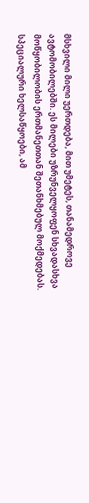მსხვილი მილი უერთდება, მით უმეტეს, თანამედროვე ავტომობილებში. ეს მილები უზრუნველყოფენ სხვადასხვა მოწყობილობის ერთმანეთთან შეთანხმებულ მოქმედებას. სპეციალური ხელსაწყოები, ამ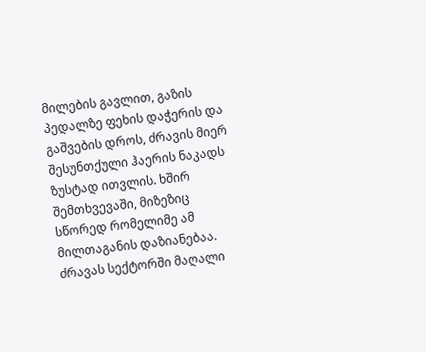მილების გავლით, გაზის პედალზე ფეხის დაჭერის და გაშვების დროს, ძრავის მიერ შესუნთქული ჰაერის ნაკადს ზუსტად ითვლის. ხშირ შემთხვევაში, მიზეზიც სწორედ რომელიმე ამ მილთაგანის დაზიანებაა. ძრავას სექტორში მაღალი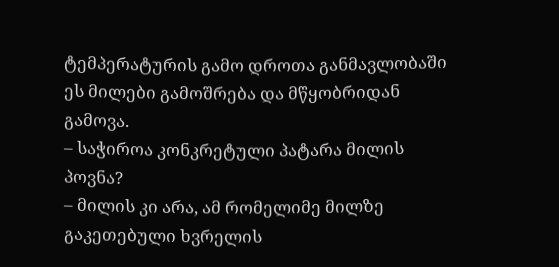ტემპერატურის გამო დროთა განმავლობაში ეს მილები გამოშრება და მწყობრიდან გამოვა.
– საჭიროა კონკრეტული პატარა მილის პოვნა?
– მილის კი არა, ამ რომელიმე მილზე გაკეთებული ხვრელის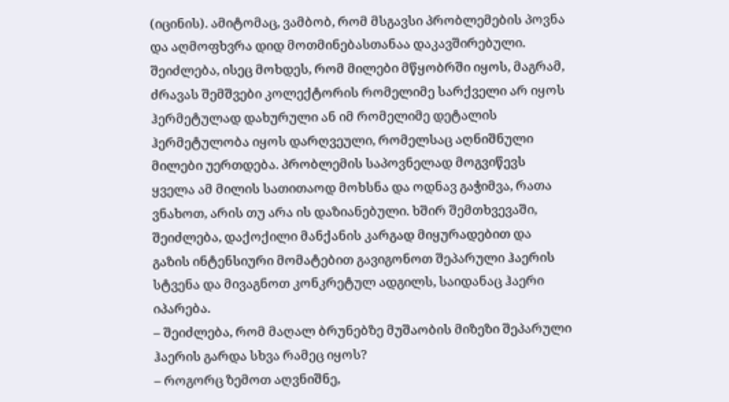(იცინის). ამიტომაც, ვამბობ, რომ მსგავსი პრობლემების პოვნა და აღმოფხვრა დიდ მოთმინებასთანაა დაკავშირებული. შეიძლება, ისეც მოხდეს, რომ მილები მწყობრში იყოს, მაგრამ, ძრავას შემშვები კოლექტორის რომელიმე სარქველი არ იყოს ჰერმეტულად დახურული ან იმ რომელიმე დეტალის ჰერმეტულობა იყოს დარღვეული, რომელსაც აღნიშნული მილები უერთდება. პრობლემის საპოვნელად მოგვიწევს ყველა ამ მილის სათითაოდ მოხსნა და ოდნავ გაჭიმვა, რათა ვნახოთ, არის თუ არა ის დაზიანებული. ხშირ შემთხვევაში, შეიძლება, დაქოქილი მანქანის კარგად მიყურადებით და გაზის ინტენსიური მომატებით გავიგონოთ შეპარული ჰაერის სტვენა და მივაგნოთ კონკრეტულ ადგილს, საიდანაც ჰაერი იპარება.
– შეიძლება, რომ მაღალ ბრუნებზე მუშაობის მიზეზი შეპარული ჰაერის გარდა სხვა რამეც იყოს?
– როგორც ზემოთ აღვნიშნე,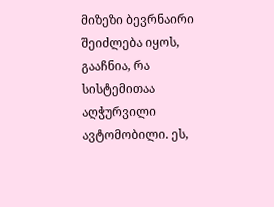მიზეზი ბევრნაირი შეიძლება იყოს, გააჩნია, რა სისტემითაა აღჭურვილი ავტომობილი. ეს,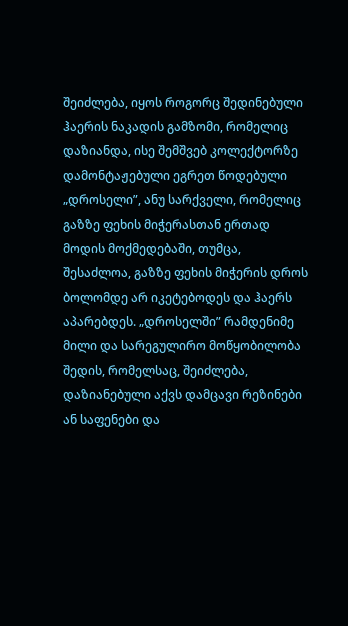შეიძლება, იყოს როგორც შედინებული ჰაერის ნაკადის გამზომი, რომელიც დაზიანდა, ისე შემშვებ კოლექტორზე დამონტაჟებული ეგრეთ წოდებული „დროსელი”, ანუ სარქველი, რომელიც გაზზე ფეხის მიჭერასთან ერთად მოდის მოქმედებაში, თუმცა, შესაძლოა, გაზზე ფეხის მიჭერის დროს ბოლომდე არ იკეტებოდეს და ჰაერს აპარებდეს. „დროსელში” რამდენიმე მილი და სარეგულირო მოწყობილობა შედის, რომელსაც, შეიძლება, დაზიანებული აქვს დამცავი რეზინები ან საფენები და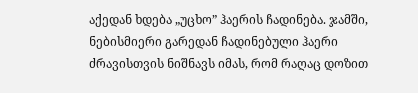აქედან ხდება „უცხო” ჰაერის ჩადინება. ჯამში, ნებისმიერი გარედან ჩადინებული ჰაერი ძრავისთვის ნიშნავს იმას, რომ რაღაც დოზით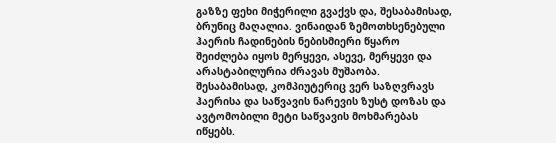გაზზე ფეხი მიჭერილი გვაქვს და, შესაბამისად, ბრუნიც მაღალია. ვინაიდან ზემოთხსენებული ჰაერის ჩადინების ნებისმიერი წყარო შეიძლება იყოს მერყევი, ასევე, მერყევი და არასტაბილურია ძრავას მუშაობა. შესაბამისად, კომპიუტერიც ვერ საზღვრავს ჰაერისა და საწვავის ნარევის ზუსტ დოზას და ავტომობილი მეტი საწვავის მოხმარებას იწყებს.